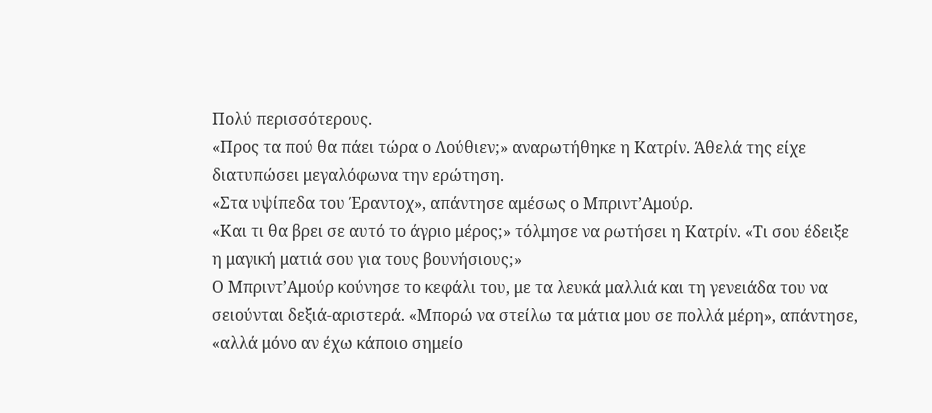Πολύ περισσότερους.
«Προς τα πού θα πάει τώρα ο Λούθιεν;» αναρωτήθηκε η Κατρίν. Άθελά της είχε διατυπώσει μεγαλόφωνα την ερώτηση.
«Στα υψίπεδα του Έραντοχ», απάντησε αμέσως ο Μπριντ’Αμούρ.
«Και τι θα βρει σε αυτό το άγριο μέρος;» τόλμησε να ρωτήσει η Κατρίν. «Τι σου έδειξε η μαγική ματιά σου για τους βουνήσιους;»
Ο Μπριντ’Αμούρ κούνησε το κεφάλι του, με τα λευκά μαλλιά και τη γενειάδα του να σειούνται δεξιά-αριστερά. «Μπορώ να στείλω τα μάτια μου σε πολλά μέρη», απάντησε, «αλλά μόνο αν έχω κάποιο σημείο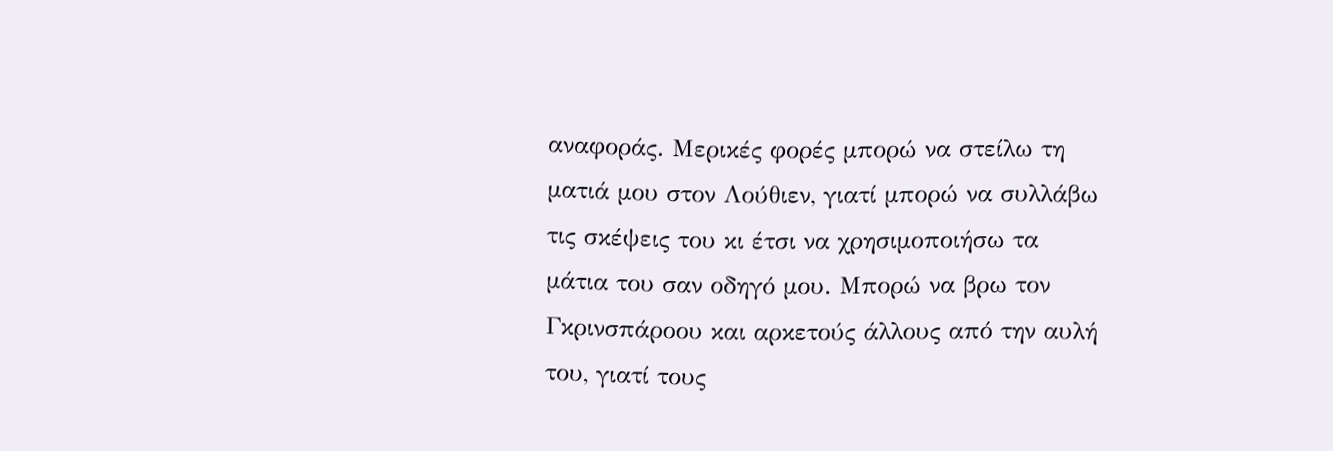αναφοράς. Μερικές φορές μπορώ να στείλω τη ματιά μου στον Λούθιεν, γιατί μπορώ να συλλάβω τις σκέψεις του κι έτσι να χρησιμοποιήσω τα μάτια του σαν οδηγό μου. Μπορώ να βρω τον Γκρινσπάροου και αρκετούς άλλους από την αυλή του, γιατί τους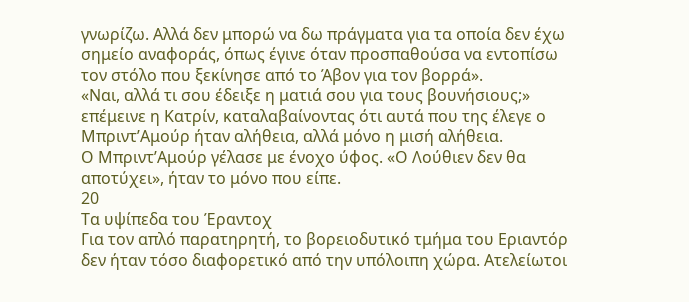γνωρίζω. Αλλά δεν μπορώ να δω πράγματα για τα οποία δεν έχω σημείο αναφοράς, όπως έγινε όταν προσπαθούσα να εντοπίσω τον στόλο που ξεκίνησε από το Άβον για τον βορρά».
«Ναι, αλλά τι σου έδειξε η ματιά σου για τους βουνήσιους;» επέμεινε η Κατρίν, καταλαβαίνοντας ότι αυτά που της έλεγε ο Μπριντ’Αμούρ ήταν αλήθεια, αλλά μόνο η μισή αλήθεια.
Ο Μπριντ’Αμούρ γέλασε με ένοχο ύφος. «Ο Λούθιεν δεν θα αποτύχει», ήταν το μόνο που είπε.
20
Τα υψίπεδα του Έραντοχ
Για τον απλό παρατηρητή, το βορειοδυτικό τμήμα του Εριαντόρ δεν ήταν τόσο διαφορετικό από την υπόλοιπη χώρα. Ατελείωτοι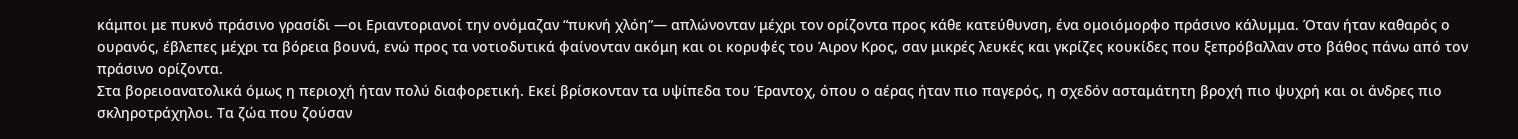κάμποι με πυκνό πράσινο γρασίδι —οι Εριαντοριανοί την ονόμαζαν “πυκνή χλόη”— απλώνονταν μέχρι τον ορίζοντα προς κάθε κατεύθυνση, ένα ομοιόμορφο πράσινο κάλυμμα. Όταν ήταν καθαρός ο ουρανός, έβλεπες μέχρι τα βόρεια βουνά, ενώ προς τα νοτιοδυτικά φαίνονταν ακόμη και οι κορυφές του Άιρον Κρος, σαν μικρές λευκές και γκρίζες κουκίδες που ξεπρόβαλλαν στο βάθος πάνω από τον πράσινο ορίζοντα.
Στα βορειοανατολικά όμως η περιοχή ήταν πολύ διαφορετική. Εκεί βρίσκονταν τα υψίπεδα του Έραντοχ, όπου ο αέρας ήταν πιο παγερός, η σχεδόν ασταμάτητη βροχή πιο ψυχρή και οι άνδρες πιο σκληροτράχηλοι. Τα ζώα που ζούσαν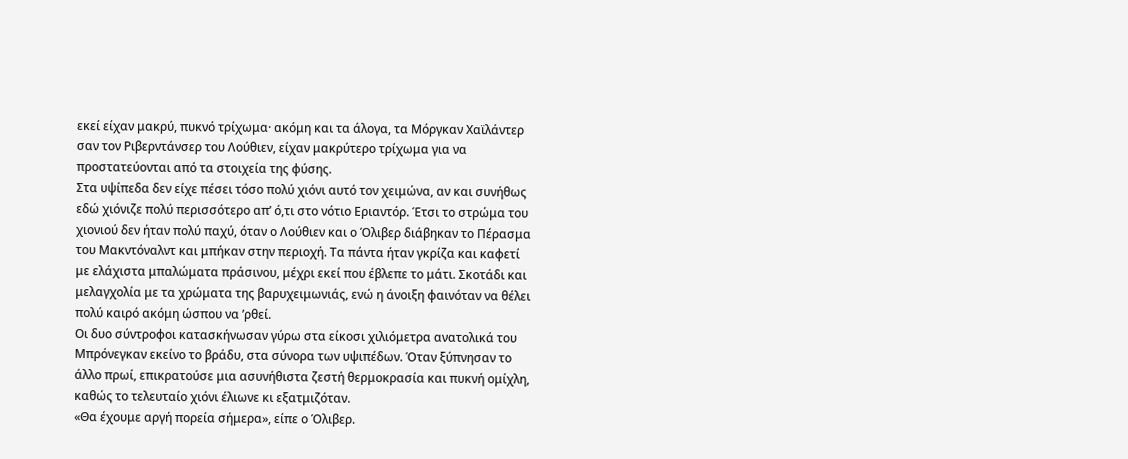εκεί είχαν μακρύ, πυκνό τρίχωμα· ακόμη και τα άλογα, τα Μόργκαν Χαϊλάντερ σαν τον Ριβερντάνσερ του Λούθιεν, είχαν μακρύτερο τρίχωμα για να προστατεύονται από τα στοιχεία της φύσης.
Στα υψίπεδα δεν είχε πέσει τόσο πολύ χιόνι αυτό τον χειμώνα, αν και συνήθως εδώ χιόνιζε πολύ περισσότερο απ’ ό,τι στο νότιο Εριαντόρ. Έτσι το στρώμα του χιονιού δεν ήταν πολύ παχύ, όταν ο Λούθιεν και ο Όλιβερ διάβηκαν το Πέρασμα του Μακντόναλντ και μπήκαν στην περιοχή. Τα πάντα ήταν γκρίζα και καφετί με ελάχιστα μπαλώματα πράσινου, μέχρι εκεί που έβλεπε το μάτι. Σκοτάδι και μελαγχολία με τα χρώματα της βαρυχειμωνιάς, ενώ η άνοιξη φαινόταν να θέλει πολύ καιρό ακόμη ώσπου να ’ρθεί.
Οι δυο σύντροφοι κατασκήνωσαν γύρω στα είκοσι χιλιόμετρα ανατολικά του Μπρόνεγκαν εκείνο το βράδυ, στα σύνορα των υψιπέδων. Όταν ξύπνησαν το άλλο πρωί, επικρατούσε μια ασυνήθιστα ζεστή θερμοκρασία και πυκνή ομίχλη, καθώς το τελευταίο χιόνι έλιωνε κι εξατμιζόταν.
«Θα έχουμε αργή πορεία σήμερα», είπε ο Όλιβερ.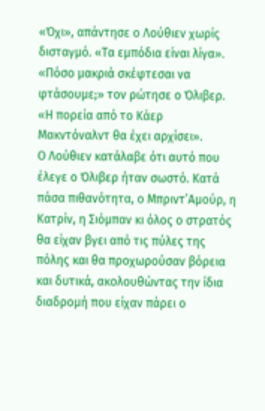«Όχι», απάντησε ο Λούθιεν χωρίς δισταγμό. «Τα εμπόδια είναι λίγα».
«Πόσο μακριά σκέφτεσαι να φτάσουμε;» τον ρώτησε ο Όλιβερ. «Η πορεία από το Κάερ Μακντόναλντ θα έχει αρχίσει».
Ο Λούθιεν κατάλαβε ότι αυτό που έλεγε ο Όλιβερ ήταν σωστό. Κατά πάσα πιθανότητα, ο Μπριντ’Αμούρ, η Κατρίν, η Σιόμπαν κι όλος ο στρατός θα είχαν βγει από τις πύλες της πόλης και θα προχωρούσαν βόρεια και δυτικά, ακολουθώντας την ίδια διαδρομή που είχαν πάρει ο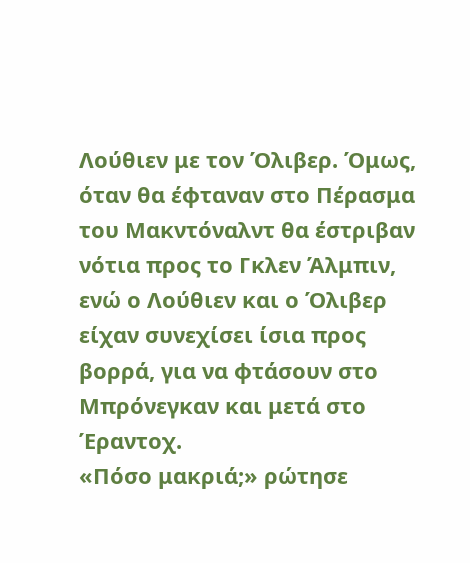Λούθιεν με τον Όλιβερ. Όμως, όταν θα έφταναν στο Πέρασμα του Μακντόναλντ θα έστριβαν νότια προς το Γκλεν Άλμπιν, ενώ ο Λούθιεν και ο Όλιβερ είχαν συνεχίσει ίσια προς βορρά, για να φτάσουν στο Μπρόνεγκαν και μετά στο Έραντοχ.
«Πόσο μακριά;» ρώτησε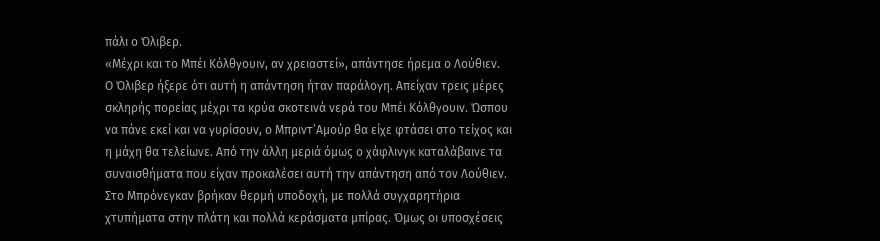πάλι ο Όλιβερ.
«Μέχρι και το Μπέι Κόλθγουιν, αν χρειαστεί», απάντησε ήρεμα ο Λούθιεν.
Ο Όλιβερ ήξερε ότι αυτή η απάντηση ήταν παράλογη. Απείχαν τρεις μέρες σκληρής πορείας μέχρι τα κρύα σκοτεινά νερά του Μπέι Κόλθγουιν. Ώσπου να πάνε εκεί και να γυρίσουν, ο Μπριντ’Αμούρ θα είχε φτάσει στο τείχος και η μάχη θα τελείωνε. Από την άλλη μεριά όμως ο χάφλινγκ καταλάβαινε τα συναισθήματα που είχαν προκαλέσει αυτή την απάντηση από τον Λούθιεν. Στο Μπρόνεγκαν βρήκαν θερμή υποδοχή, με πολλά συγχαρητήρια χτυπήματα στην πλάτη και πολλά κεράσματα μπίρας. Όμως οι υποσχέσεις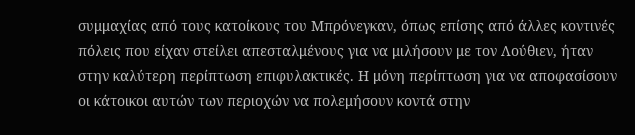συμμαχίας από τους κατοίκους του Μπρόνεγκαν, όπως επίσης από άλλες κοντινές πόλεις που είχαν στείλει απεσταλμένους για να μιλήσουν με τον Λούθιεν, ήταν στην καλύτερη περίπτωση επιφυλακτικές. Η μόνη περίπτωση για να αποφασίσουν οι κάτοικοι αυτών των περιοχών να πολεμήσουν κοντά στην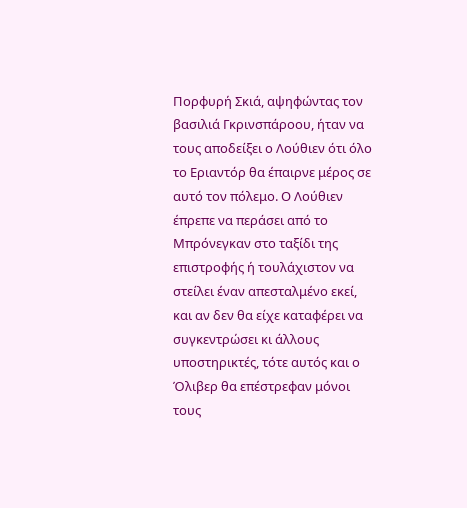Πορφυρή Σκιά, αψηφώντας τον βασιλιά Γκρινσπάροου, ήταν να τους αποδείξει ο Λούθιεν ότι όλο το Εριαντόρ θα έπαιρνε μέρος σε αυτό τον πόλεμο. Ο Λούθιεν έπρεπε να περάσει από το Μπρόνεγκαν στο ταξίδι της επιστροφής ή τουλάχιστον να στείλει έναν απεσταλμένο εκεί, και αν δεν θα είχε καταφέρει να συγκεντρώσει κι άλλους υποστηρικτές, τότε αυτός και ο Όλιβερ θα επέστρεφαν μόνοι τους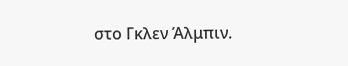στο Γκλεν Άλμπιν.